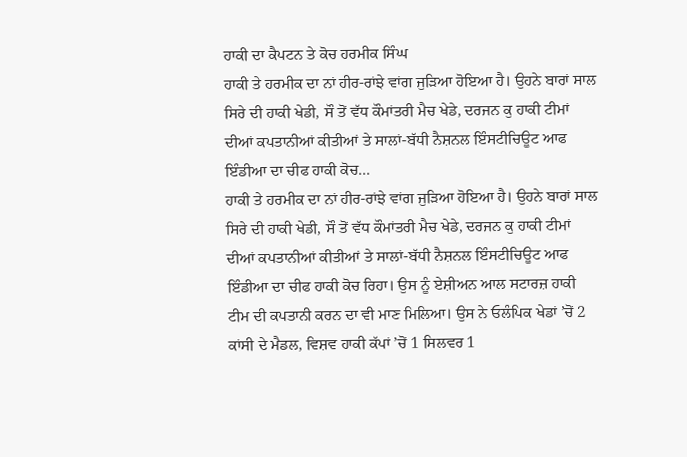ਹਾਕੀ ਦਾ ਕੈਪਟਨ ਤੇ ਕੋਚ ਹਰਮੀਕ ਸਿੰਘ
ਹਾਕੀ ਤੇ ਹਰਮੀਕ ਦਾ ਨਾਂ ਹੀਰ-ਰਾਂਝੇ ਵਾਂਗ ਜੁੜਿਆ ਹੋਇਆ ਹੈ। ਉਹਨੇ ਬਾਰਾਂ ਸਾਲ ਸਿਰੇ ਦੀ ਹਾਕੀ ਖੇਡੀ, ਸੌ ਤੋਂ ਵੱਧ ਕੌਮਾਂਤਰੀ ਮੈਚ ਖੇਡੇ, ਦਰਜਨ ਕੁ ਹਾਕੀ ਟੀਮਾਂ ਦੀਆਂ ਕਪਤਾਨੀਆਂ ਕੀਤੀਆਂ ਤੇ ਸਾਲਾਂ-ਬੱਧੀ ਨੈਸ਼ਨਲ ਇੰਸਟੀਚਿਊਟ ਆਫ ਇੰਡੀਆ ਦਾ ਚੀਫ ਹਾਕੀ ਕੋਚ...
ਹਾਕੀ ਤੇ ਹਰਮੀਕ ਦਾ ਨਾਂ ਹੀਰ-ਰਾਂਝੇ ਵਾਂਗ ਜੁੜਿਆ ਹੋਇਆ ਹੈ। ਉਹਨੇ ਬਾਰਾਂ ਸਾਲ ਸਿਰੇ ਦੀ ਹਾਕੀ ਖੇਡੀ, ਸੌ ਤੋਂ ਵੱਧ ਕੌਮਾਂਤਰੀ ਮੈਚ ਖੇਡੇ, ਦਰਜਨ ਕੁ ਹਾਕੀ ਟੀਮਾਂ ਦੀਆਂ ਕਪਤਾਨੀਆਂ ਕੀਤੀਆਂ ਤੇ ਸਾਲਾਂ-ਬੱਧੀ ਨੈਸ਼ਨਲ ਇੰਸਟੀਚਿਊਟ ਆਫ ਇੰਡੀਆ ਦਾ ਚੀਫ ਹਾਕੀ ਕੋਚ ਰਿਹਾ। ਉਸ ਨੂੰ ਏਸ਼ੀਅਨ ਆਲ ਸਟਾਰਜ਼ ਹਾਕੀ ਟੀਮ ਦੀ ਕਪਤਾਨੀ ਕਰਨ ਦਾ ਵੀ ਮਾਣ ਮਿਲਿਆ। ਉਸ ਨੇ ਓਲੰਪਿਕ ਖੇਡਾਂ ’ਚੋਂ 2 ਕਾਂਸੀ ਦੇ ਮੈਡਲ, ਵਿਸ਼ਵ ਹਾਕੀ ਕੱਪਾਂ ’ਚੋਂ 1 ਸਿਲਵਰ 1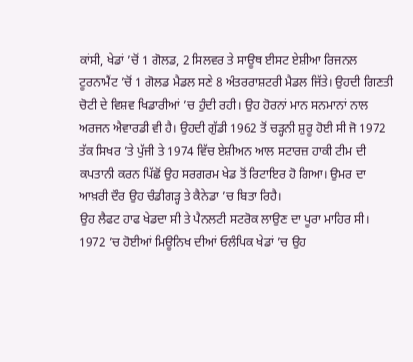ਕਾਂਸੀ, ਖੇਡਾਂ ’ਚੋਂ 1 ਗੋਲਡ, 2 ਸਿਲਵਰ ਤੇ ਸਾਊਥ ਈਸਟ ਏਸ਼ੀਆ ਰਿਜਨਲ ਟੂਰਨਾਮੈਂਟ ’ਚੋਂ 1 ਗੋਲਡ ਮੈਡਲ ਸਣੇ 8 ਅੰਤਰਰਾਸ਼ਟਰੀ ਮੈਡਲ ਜਿੱਤੇ। ਉਹਦੀ ਗਿਣਤੀ ਚੋਟੀ ਦੇ ਵਿਸ਼ਵ ਖਿਡਾਰੀਆਂ ’ਚ ਹੁੰਦੀ ਰਹੀ। ਉਹ ਹੋਰਨਾਂ ਮਾਨ ਸਨਮਾਨਾਂ ਨਾਲ ਅਰਜਨ ਐਵਾਰਡੀ ਵੀ ਹੈ। ਉਹਦੀ ਗੁੱਡੀ 1962 ਤੋਂ ਚੜ੍ਹਨੀ ਸ਼ੁਰੂ ਹੋਈ ਸੀ ਜੋ 1972 ਤੱਕ ਸਿਖਰ ’ਤੇ ਪੁੱਜੀ ਤੇ 1974 ਵਿੱਚ ਏਸ਼ੀਅਨ ਆਲ ਸਟਾਰਜ਼ ਹਾਕੀ ਟੀਮ ਦੀ ਕਪਤਾਨੀ ਕਰਨ ਪਿੱਛੋਂ ਉਹ ਸਰਗਰਮ ਖੇਡ ਤੋਂ ਰਿਟਾਇਰ ਹੋ ਗਿਆ। ਉਮਰ ਦਾ ਆਖ਼ਰੀ ਦੌਰ ਉਹ ਚੰਡੀਗੜ੍ਹ ਤੇ ਕੈਨੇਡਾ ’ਚ ਬਿਤਾ ਰਿਹੈ।
ਉਹ ਲੈਫਟ ਹਾਫ ਖੇਡਦਾ ਸੀ ਤੇ ਪੈਨਲਟੀ ਸਟਰੋਕ ਲਾਉਣ ਦਾ ਪੂਰਾ ਮਾਹਿਰ ਸੀ। 1972 ’ਚ ਹੋਈਆਂ ਮਿਊਨਿਖ ਦੀਆਂ ਓਲੰਪਿਕ ਖੇਡਾਂ ’ਚ ਉਹ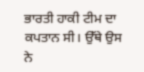ਭਾਰਤੀ ਹਾਕੀ ਟੀਮ ਦਾ ਕਪਤਾਨ ਸੀ। ਉੱਥੇ ਉਸ ਨੇ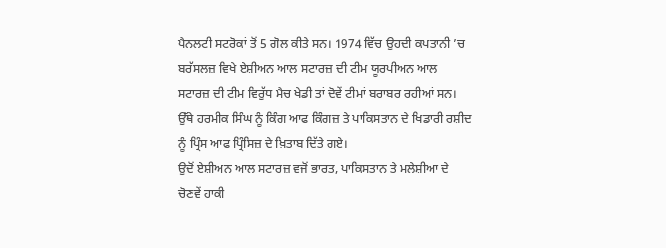ਪੈਨਲਟੀ ਸਟਰੋਕਾਂ ਤੋਂ 5 ਗੋਲ ਕੀਤੇ ਸਨ। 1974 ਵਿੱਚ ਉਹਦੀ ਕਪਤਾਨੀ ’ਚ ਬਰੱਸਲਜ਼ ਵਿਖੇ ਏਸ਼ੀਅਨ ਆਲ ਸਟਾਰਜ਼ ਦੀ ਟੀਮ ਯੂਰਪੀਅਨ ਆਲ ਸਟਾਰਜ਼ ਦੀ ਟੀਮ ਵਿਰੁੱਧ ਮੈਚ ਖੇਡੀ ਤਾਂ ਦੋਵੇਂ ਟੀਮਾਂ ਬਰਾਬਰ ਰਹੀਆਂ ਸਨ। ਉੱਥੇ ਹਰਮੀਕ ਸਿੰਘ ਨੂੰ ਕਿੰਗ ਆਫ ਕਿੰਗਜ਼ ਤੇ ਪਾਕਿਸਤਾਨ ਦੇ ਖਿਡਾਰੀ ਰਸ਼ੀਦ ਨੂੰ ਪ੍ਰਿੰਸ ਆਫ ਪ੍ਰਿੰਸਿਜ਼ ਦੇ ਖ਼ਿਤਾਬ ਦਿੱਤੇ ਗਏ।
ਉਦੋਂ ਏਸ਼ੀਅਨ ਆਲ ਸਟਾਰਜ਼ ਵਜੋਂ ਭਾਰਤ, ਪਾਕਿਸਤਾਨ ਤੇ ਮਲੇਸ਼ੀਆ ਦੇ ਚੋਣਵੇਂ ਹਾਕੀ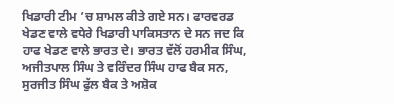ਖਿਡਾਰੀ ਟੀਮ ’ਚ ਸ਼ਾਮਲ ਕੀਤੇ ਗਏ ਸਨ। ਫਾਰਵਰਡ ਖੇਡਣ ਵਾਲੇ ਵਧੇਰੇ ਖਿਡਾਰੀ ਪਾਕਿਸਤਾਨ ਦੇ ਸਨ ਜਦ ਕਿ ਹਾਫ ਖੇਡਣ ਵਾਲੇ ਭਾਰਤ ਦੇ। ਭਾਰਤ ਵੱਲੋਂ ਹਰਮੀਕ ਸਿੰਘ, ਅਜੀਤਪਾਲ ਸਿੰਘ ਤੇ ਵਰਿੰਦਰ ਸਿੰਘ ਹਾਫ ਬੈਕ ਸਨ, ਸੁਰਜੀਤ ਸਿੰਘ ਫੁੱਲ ਬੈਕ ਤੇ ਅਸ਼ੋਕ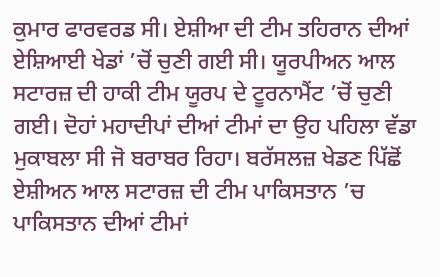ਕੁਮਾਰ ਫਾਰਵਰਡ ਸੀ। ਏਸ਼ੀਆ ਦੀ ਟੀਮ ਤਹਿਰਾਨ ਦੀਆਂ ਏਸ਼ਿਆਈ ਖੇਡਾਂ ’ਚੋਂ ਚੁਣੀ ਗਈ ਸੀ। ਯੂਰਪੀਅਨ ਆਲ ਸਟਾਰਜ਼ ਦੀ ਹਾਕੀ ਟੀਮ ਯੂਰਪ ਦੇ ਟੂਰਨਾਮੈਂਟ ’ਚੋਂ ਚੁਣੀ ਗਈ। ਦੋਹਾਂ ਮਹਾਦੀਪਾਂ ਦੀਆਂ ਟੀਮਾਂ ਦਾ ਉਹ ਪਹਿਲਾ ਵੱਡਾ ਮੁਕਾਬਲਾ ਸੀ ਜੋ ਬਰਾਬਰ ਰਿਹਾ। ਬਰੱਸਲਜ਼ ਖੇਡਣ ਪਿੱਛੋਂ ਏਸ਼ੀਅਨ ਆਲ ਸਟਾਰਜ਼ ਦੀ ਟੀਮ ਪਾਕਿਸਤਾਨ ’ਚ ਪਾਕਿਸਤਾਨ ਦੀਆਂ ਟੀਮਾਂ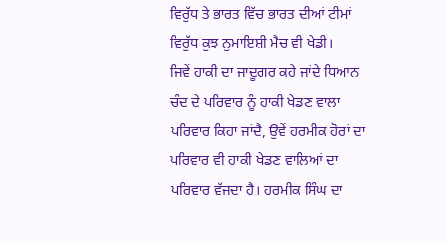ਵਿਰੁੱਧ ਤੇ ਭਾਰਤ ਵਿੱਚ ਭਾਰਤ ਦੀਆਂ ਟੀਮਾਂ ਵਿਰੁੱਧ ਕੁਝ ਨੁਮਾਇਸ਼ੀ ਮੈਚ ਵੀ ਖੇਡੀ।
ਜਿਵੇਂ ਹਾਕੀ ਦਾ ਜਾਦੂਗਰ ਕਹੇ ਜਾਂਦੇ ਧਿਆਨ ਚੰਦ ਦੇ ਪਰਿਵਾਰ ਨੂੰ ਹਾਕੀ ਖੇਡਣ ਵਾਲਾ ਪਰਿਵਾਰ ਕਿਹਾ ਜਾਂਦੈ, ਉਵੇਂ ਹਰਮੀਕ ਹੋਰਾਂ ਦਾ ਪਰਿਵਾਰ ਵੀ ਹਾਕੀ ਖੇਡਣ ਵਾਲਿਆਂ ਦਾ ਪਰਿਵਾਰ ਵੱਜਦਾ ਹੈ। ਹਰਮੀਕ ਸਿੰਘ ਦਾ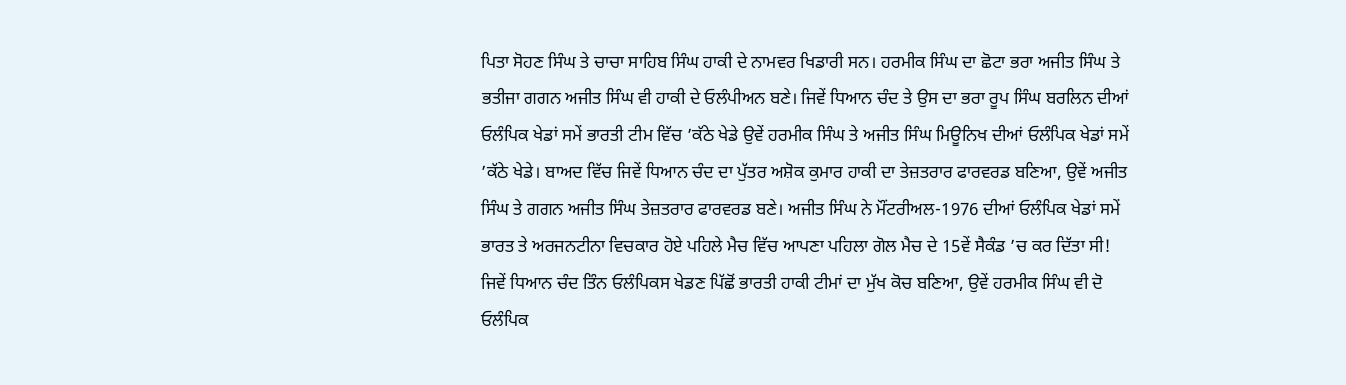ਪਿਤਾ ਸੋਹਣ ਸਿੰਘ ਤੇ ਚਾਚਾ ਸਾਹਿਬ ਸਿੰਘ ਹਾਕੀ ਦੇ ਨਾਮਵਰ ਖਿਡਾਰੀ ਸਨ। ਹਰਮੀਕ ਸਿੰਘ ਦਾ ਛੋਟਾ ਭਰਾ ਅਜੀਤ ਸਿੰਘ ਤੇ ਭਤੀਜਾ ਗਗਨ ਅਜੀਤ ਸਿੰਘ ਵੀ ਹਾਕੀ ਦੇ ਓਲੰਪੀਅਨ ਬਣੇ। ਜਿਵੇਂ ਧਿਆਨ ਚੰਦ ਤੇ ਉਸ ਦਾ ਭਰਾ ਰੂਪ ਸਿੰਘ ਬਰਲਿਨ ਦੀਆਂ ਓਲੰਪਿਕ ਖੇਡਾਂ ਸਮੇਂ ਭਾਰਤੀ ਟੀਮ ਵਿੱਚ ’ਕੱਠੇ ਖੇਡੇ ਉਵੇਂ ਹਰਮੀਕ ਸਿੰਘ ਤੇ ਅਜੀਤ ਸਿੰਘ ਮਿਊਨਿਖ ਦੀਆਂ ਓਲੰਪਿਕ ਖੇਡਾਂ ਸਮੇਂ ’ਕੱਠੇ ਖੇਡੇ। ਬਾਅਦ ਵਿੱਚ ਜਿਵੇਂ ਧਿਆਨ ਚੰਦ ਦਾ ਪੁੱਤਰ ਅਸ਼ੋਕ ਕੁਮਾਰ ਹਾਕੀ ਦਾ ਤੇਜ਼ਤਰਾਰ ਫਾਰਵਰਡ ਬਣਿਆ, ਉਵੇਂ ਅਜੀਤ ਸਿੰਘ ਤੇ ਗਗਨ ਅਜੀਤ ਸਿੰਘ ਤੇਜ਼ਤਰਾਰ ਫਾਰਵਰਡ ਬਣੇ। ਅਜੀਤ ਸਿੰਘ ਨੇ ਮੌਂਟਰੀਅਲ-1976 ਦੀਆਂ ਓਲੰਪਿਕ ਖੇਡਾਂ ਸਮੇਂ ਭਾਰਤ ਤੇ ਅਰਜਨਟੀਨਾ ਵਿਚਕਾਰ ਹੋਏ ਪਹਿਲੇ ਮੈਚ ਵਿੱਚ ਆਪਣਾ ਪਹਿਲਾ ਗੋਲ ਮੈਚ ਦੇ 15ਵੇਂ ਸੈਕੰਡ ’ਚ ਕਰ ਦਿੱਤਾ ਸੀ! ਜਿਵੇਂ ਧਿਆਨ ਚੰਦ ਤਿੰਨ ਓਲੰਪਿਕਸ ਖੇਡਣ ਪਿੱਛੋਂ ਭਾਰਤੀ ਹਾਕੀ ਟੀਮਾਂ ਦਾ ਮੁੱਖ ਕੋਚ ਬਣਿਆ, ਉਵੇਂ ਹਰਮੀਕ ਸਿੰਘ ਵੀ ਦੋ ਓਲੰਪਿਕ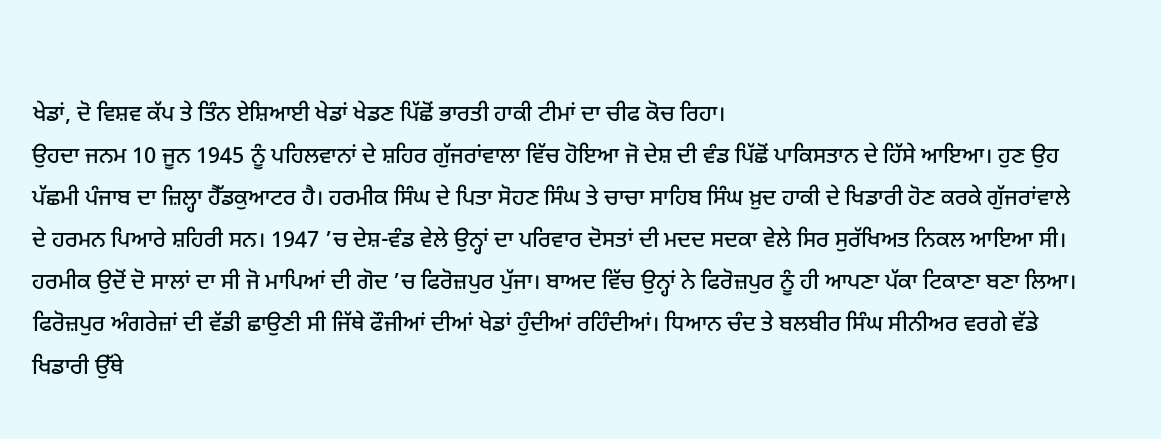ਖੇਡਾਂ, ਦੋ ਵਿਸ਼ਵ ਕੱਪ ਤੇ ਤਿੰਨ ਏਸ਼ਿਆਈ ਖੇਡਾਂ ਖੇਡਣ ਪਿੱਛੋਂ ਭਾਰਤੀ ਹਾਕੀ ਟੀਮਾਂ ਦਾ ਚੀਫ ਕੋਚ ਰਿਹਾ।
ਉਹਦਾ ਜਨਮ 10 ਜੂਨ 1945 ਨੂੰ ਪਹਿਲਵਾਨਾਂ ਦੇ ਸ਼ਹਿਰ ਗੁੱਜਰਾਂਵਾਲਾ ਵਿੱਚ ਹੋਇਆ ਜੋ ਦੇਸ਼ ਦੀ ਵੰਡ ਪਿੱਛੋਂ ਪਾਕਿਸਤਾਨ ਦੇ ਹਿੱਸੇ ਆਇਆ। ਹੁਣ ਉਹ ਪੱਛਮੀ ਪੰਜਾਬ ਦਾ ਜ਼ਿਲ੍ਹਾ ਹੈੱਡਕੁਆਟਰ ਹੈ। ਹਰਮੀਕ ਸਿੰਘ ਦੇ ਪਿਤਾ ਸੋਹਣ ਸਿੰਘ ਤੇ ਚਾਚਾ ਸਾਹਿਬ ਸਿੰਘ ਖ਼ੁਦ ਹਾਕੀ ਦੇ ਖਿਡਾਰੀ ਹੋਣ ਕਰਕੇ ਗੁੱਜਰਾਂਵਾਲੇ ਦੇ ਹਰਮਨ ਪਿਆਰੇ ਸ਼ਹਿਰੀ ਸਨ। 1947 ’ਚ ਦੇਸ਼-ਵੰਡ ਵੇਲੇ ਉਨ੍ਹਾਂ ਦਾ ਪਰਿਵਾਰ ਦੋਸਤਾਂ ਦੀ ਮਦਦ ਸਦਕਾ ਵੇਲੇ ਸਿਰ ਸੁਰੱਖਿਅਤ ਨਿਕਲ ਆਇਆ ਸੀ। ਹਰਮੀਕ ਉਦੋਂ ਦੋ ਸਾਲਾਂ ਦਾ ਸੀ ਜੋ ਮਾਪਿਆਂ ਦੀ ਗੋਦ ’ਚ ਫਿਰੋਜ਼ਪੁਰ ਪੁੱਜਾ। ਬਾਅਦ ਵਿੱਚ ਉਨ੍ਹਾਂ ਨੇ ਫਿਰੋਜ਼ਪੁਰ ਨੂੰ ਹੀ ਆਪਣਾ ਪੱਕਾ ਟਿਕਾਣਾ ਬਣਾ ਲਿਆ।
ਫਿਰੋਜ਼ਪੁਰ ਅੰਗਰੇਜ਼ਾਂ ਦੀ ਵੱਡੀ ਛਾਉਣੀ ਸੀ ਜਿੱਥੇ ਫੌਜੀਆਂ ਦੀਆਂ ਖੇਡਾਂ ਹੁੰਦੀਆਂ ਰਹਿੰਦੀਆਂ। ਧਿਆਨ ਚੰਦ ਤੇ ਬਲਬੀਰ ਸਿੰਘ ਸੀਨੀਅਰ ਵਰਗੇ ਵੱਡੇ ਖਿਡਾਰੀ ਉੱਥੇ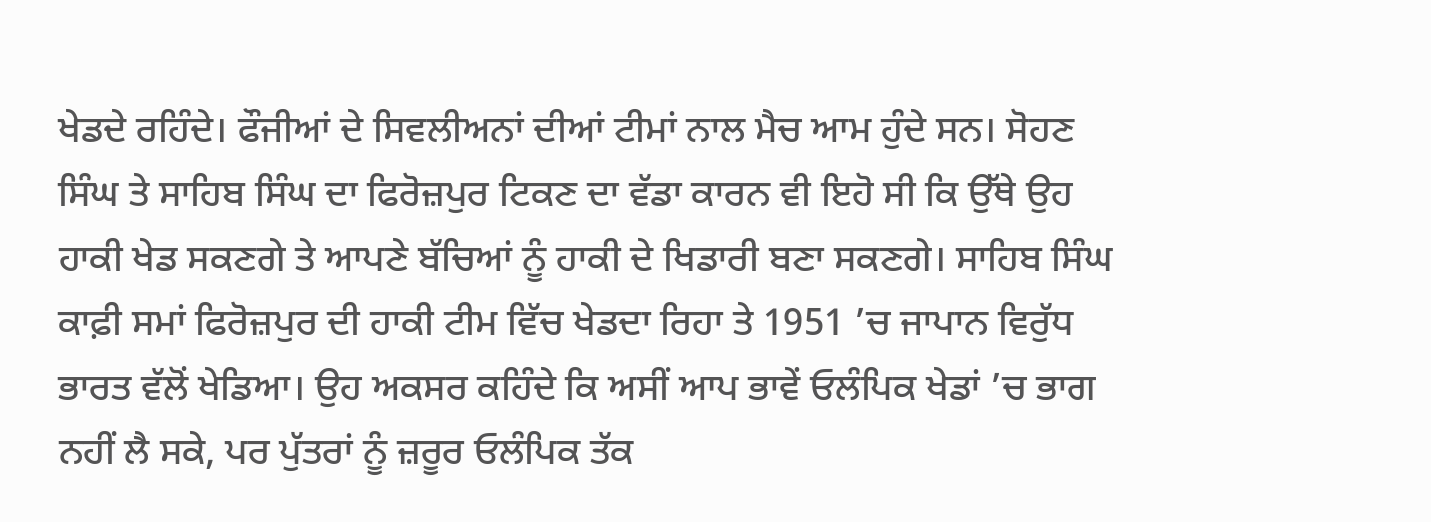ਖੇਡਦੇ ਰਹਿੰਦੇ। ਫੌਜੀਆਂ ਦੇ ਸਿਵਲੀਅਨਾਂ ਦੀਆਂ ਟੀਮਾਂ ਨਾਲ ਮੈਚ ਆਮ ਹੁੰਦੇ ਸਨ। ਸੋਹਣ ਸਿੰਘ ਤੇ ਸਾਹਿਬ ਸਿੰਘ ਦਾ ਫਿਰੋਜ਼ਪੁਰ ਟਿਕਣ ਦਾ ਵੱਡਾ ਕਾਰਨ ਵੀ ਇਹੋ ਸੀ ਕਿ ਉੱਥੇ ਉਹ ਹਾਕੀ ਖੇਡ ਸਕਣਗੇ ਤੇ ਆਪਣੇ ਬੱਚਿਆਂ ਨੂੰ ਹਾਕੀ ਦੇ ਖਿਡਾਰੀ ਬਣਾ ਸਕਣਗੇ। ਸਾਹਿਬ ਸਿੰਘ ਕਾਫ਼ੀ ਸਮਾਂ ਫਿਰੋਜ਼ਪੁਰ ਦੀ ਹਾਕੀ ਟੀਮ ਵਿੱਚ ਖੇਡਦਾ ਰਿਹਾ ਤੇ 1951 ’ਚ ਜਾਪਾਨ ਵਿਰੁੱਧ ਭਾਰਤ ਵੱਲੋਂ ਖੇਡਿਆ। ਉਹ ਅਕਸਰ ਕਹਿੰਦੇ ਕਿ ਅਸੀਂ ਆਪ ਭਾਵੇਂ ਓਲੰਪਿਕ ਖੇਡਾਂ ’ਚ ਭਾਗ ਨਹੀਂ ਲੈ ਸਕੇ, ਪਰ ਪੁੱਤਰਾਂ ਨੂੰ ਜ਼ਰੂਰ ਓਲੰਪਿਕ ਤੱਕ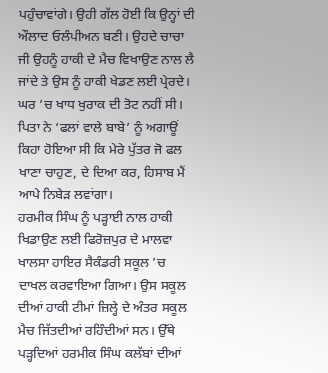ਪਹੁੰਚਾਵਾਂਗੇ। ਉਹੀ ਗੱਲ ਹੋਈ ਕਿ ਉਨ੍ਹਾਂ ਦੀ ਔਲਾਦ ਓਲੰਪੀਅਨ ਬਣੀ। ਉਹਦੇ ਚਾਚਾ ਜੀ ਉਹਨੂੰ ਹਾਕੀ ਦੇ ਮੈਚ ਵਿਖਾਉਣ ਨਾਲ ਲੈ ਜਾਂਦੇ ਤੇ ਉਸ ਨੂੰ ਹਾਕੀ ਖੇਡਣ ਲਈ ਪ੍ਰੇਰਦੇ। ਘਰ ’ਚ ਖਾਧ ਖੁਰਾਕ ਦੀ ਤੋਟ ਨਹੀਂ ਸੀ। ਪਿਤਾ ਨੇ ‘ਫਲਾਂ ਵਾਲੇ ਬਾਬੇ’ ਨੂੰ ਅਗਾਊਂ ਕਿਹਾ ਹੋਇਆ ਸੀ ਕਿ ਮੇਰੇ ਪੁੱਤਰ ਜੋ ਫਲ ਖਾਣਾ ਚਾਹੁਣ, ਦੇ ਦਿਆ ਕਰ, ਹਿਸਾਬ ਮੈਂ ਆਪੇ ਨਿਬੇੜ ਲਵਾਂਗਾ।
ਹਰਮੀਕ ਸਿੰਘ ਨੂੰ ਪੜ੍ਹਾਈ ਨਾਲ ਹਾਕੀ ਖਿਡਾਉਣ ਲਈ ਫਿਰੋਜ਼ਪੁਰ ਦੇ ਮਾਲਵਾ ਖਾਲਸਾ ਹਾਇਰ ਸੈਕੰਡਰੀ ਸਕੂਲ ’ਚ ਦਾਖਲ ਕਰਵਾਇਆ ਗਿਆ। ਉਸ ਸਕੂਲ ਦੀਆਂ ਹਾਕੀ ਟੀਮਾਂ ਜ਼ਿਲ੍ਹੇ ਦੇ ਅੰਤਰ ਸਕੂਲ ਮੈਚ ਜਿੱਤਦੀਆਂ ਰਹਿੰਦੀਆਂ ਸਨ। ਉੱਥੇ ਪੜ੍ਹਦਿਆਂ ਹਰਮੀਕ ਸਿੰਘ ਕਲੱਬਾਂ ਦੀਆਂ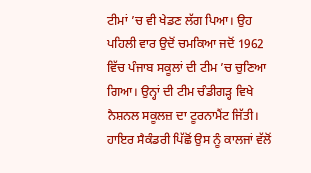ਟੀਮਾਂ ’ਚ ਵੀ ਖੇਡਣ ਲੱਗ ਪਿਆ। ਉਹ ਪਹਿਲੀ ਵਾਰ ਉਦੋਂ ਚਮਕਿਆ ਜਦੋਂ 1962 ਵਿੱਚ ਪੰਜਾਬ ਸਕੂਲਾਂ ਦੀ ਟੀਮ ’ਚ ਚੁਣਿਆ ਗਿਆ। ਉਨ੍ਹਾਂ ਦੀ ਟੀਮ ਚੰਡੀਗੜ੍ਹ ਵਿਖੇ ਨੈਸ਼ਨਲ ਸਕੂਲਜ਼ ਦਾ ਟੂਰਨਾਮੈਂਟ ਜਿੱਤੀ। ਹਾਇਰ ਸੈਕੰਡਰੀ ਪਿੱਛੋਂ ਉਸ ਨੂੰ ਕਾਲਜਾਂ ਵੱਲੋਂ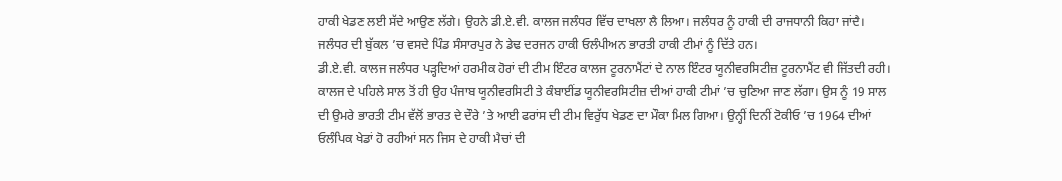ਹਾਕੀ ਖੇਡਣ ਲਈ ਸੱਦੇ ਆਉਣ ਲੱਗੇ। ਉਹਨੇ ਡੀ.ਏ.ਵੀ. ਕਾਲਜ ਜਲੰਧਰ ਵਿੱਚ ਦਾਖਲਾ ਲੈ ਲਿਆ। ਜਲੰਧਰ ਨੂੰ ਹਾਕੀ ਦੀ ਰਾਜਧਾਨੀ ਕਿਹਾ ਜਾਂਦੈ। ਜਲੰਧਰ ਦੀ ਬੁੱਕਲ ’ਚ ਵਸਦੇ ਪਿੰਡ ਸੰਸਾਰਪੁਰ ਨੇ ਡੇਢ ਦਰਜਨ ਹਾਕੀ ਓਲੰਪੀਅਨ ਭਾਰਤੀ ਹਾਕੀ ਟੀਮਾਂ ਨੂੰ ਦਿੱਤੇ ਹਨ।
ਡੀ.ਏ.ਵੀ. ਕਾਲਜ ਜਲੰਧਰ ਪੜ੍ਹਦਿਆਂ ਹਰਮੀਕ ਹੋਰਾਂ ਦੀ ਟੀਮ ਇੰਟਰ ਕਾਲਜ ਟੂਰਨਾਮੈਂਟਾਂ ਦੇ ਨਾਲ ਇੰਟਰ ਯੂਨੀਵਰਸਿਟੀਜ਼ ਟੂਰਨਾਮੈਂਟ ਵੀ ਜਿੱਤਦੀ ਰਹੀ। ਕਾਲਜ ਦੇ ਪਹਿਲੇ ਸਾਲ ਤੋਂ ਹੀ ਉਹ ਪੰਜਾਬ ਯੂਨੀਵਰਸਿਟੀ ਤੇ ਕੰਬਾਈਂਡ ਯੂਨੀਵਰਸਿਟੀਜ਼ ਦੀਆਂ ਹਾਕੀ ਟੀਮਾਂ ’ਚ ਚੁਣਿਆ ਜਾਣ ਲੱਗਾ। ਉਸ ਨੂੰ 19 ਸਾਲ ਦੀ ਉਮਰੇ ਭਾਰਤੀ ਟੀਮ ਵੱਲੋਂ ਭਾਰਤ ਦੇ ਦੌਰੇ ’ਤੇ ਆਈ ਫਰਾਂਸ ਦੀ ਟੀਮ ਵਿਰੁੱਧ ਖੇਡਣ ਦਾ ਮੌਕਾ ਮਿਲ ਗਿਆ। ਉਨ੍ਹੀਂ ਦਿਨੀਂ ਟੋਕੀਓ ’ਚ 1964 ਦੀਆਂ ਓਲੰਪਿਕ ਖੇਡਾਂ ਹੋ ਰਹੀਆਂ ਸਨ ਜਿਸ ਦੇ ਹਾਕੀ ਮੈਚਾਂ ਦੀ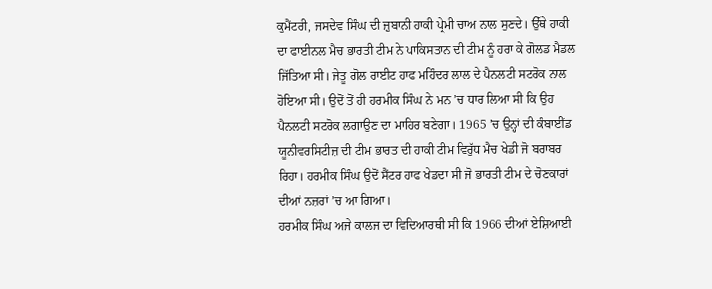ਕੁਮੈਂਟਰੀ, ਜਸਦੇਵ ਸਿੰਘ ਦੀ ਜ਼ੁਬਾਨੀ ਹਾਕੀ ਪ੍ਰੇਮੀ ਚਾਅ ਨਾਲ ਸੁਣਦੇ। ਉੱਥੇ ਹਾਕੀ ਦਾ ਫਾਈਨਲ ਮੈਚ ਭਾਰਤੀ ਟੀਮ ਨੇ ਪਾਕਿਸਤਾਨ ਦੀ ਟੀਮ ਨੂੰ ਹਰਾ ਕੇ ਗੋਲਡ ਮੈਡਲ ਜਿੱਤਿਆ ਸੀ। ਜੇਤੂ ਗੋਲ ਰਾਈਟ ਹਾਫ ਮਹਿੰਦਰ ਲਾਲ ਦੇ ਪੈਨਲਟੀ ਸਟਰੋਕ ਨਾਲ ਹੋਇਆ ਸੀ। ਉਦੋਂ ਤੋਂ ਹੀ ਹਰਮੀਕ ਸਿੰਘ ਨੇ ਮਨ ’ਚ ਧਾਰ ਲਿਆ ਸੀ ਕਿ ਉਹ ਪੈਨਲਟੀ ਸਟਰੋਕ ਲਗਾਉਣ ਦਾ ਮਾਹਿਰ ਬਣੇਗਾ। 1965 ’ਚ ਉਨ੍ਹਾਂ ਦੀ ਕੰਬਾਈਂਡ ਯੂਨੀਵਰਸਿਟੀਜ਼ ਦੀ ਟੀਮ ਭਾਰਤ ਦੀ ਹਾਕੀ ਟੀਮ ਵਿਰੁੱਧ ਮੈਚ ਖੇਡੀ ਜੋ ਬਰਾਬਰ ਰਿਹਾ। ਹਰਮੀਕ ਸਿੰਘ ਉਦੋਂ ਸੈਂਟਰ ਹਾਫ ਖੇਡਦਾ ਸੀ ਜੋ ਭਾਰਤੀ ਟੀਮ ਦੇ ਚੋਣਕਾਰਾਂ ਦੀਆਂ ਨਜ਼ਰਾਂ ’ਚ ਆ ਗਿਆ।
ਹਰਮੀਕ ਸਿੰਘ ਅਜੇ ਕਾਲਜ ਦਾ ਵਿਦਿਆਰਥੀ ਸੀ ਕਿ 1966 ਦੀਆਂ ਏਸ਼ਿਆਈ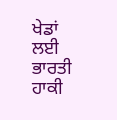ਖੇਡਾਂ ਲਈ ਭਾਰਤੀ ਹਾਕੀ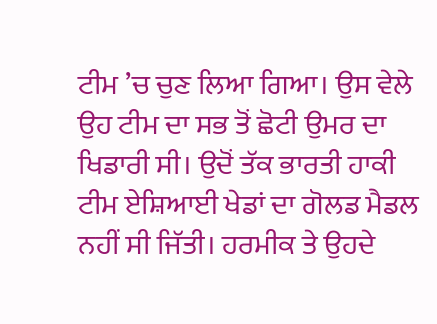ਟੀਮ ’ਚ ਚੁਣ ਲਿਆ ਗਿਆ। ਉਸ ਵੇਲੇ ਉਹ ਟੀਮ ਦਾ ਸਭ ਤੋਂ ਛੋਟੀ ਉਮਰ ਦਾ ਖਿਡਾਰੀ ਸੀ। ਉਦੋਂ ਤੱਕ ਭਾਰਤੀ ਹਾਕੀ ਟੀਮ ਏਸ਼ਿਆਈ ਖੇਡਾਂ ਦਾ ਗੋਲਡ ਮੈਡਲ ਨਹੀਂ ਸੀ ਜਿੱਤੀ। ਹਰਮੀਕ ਤੇ ਉਹਦੇ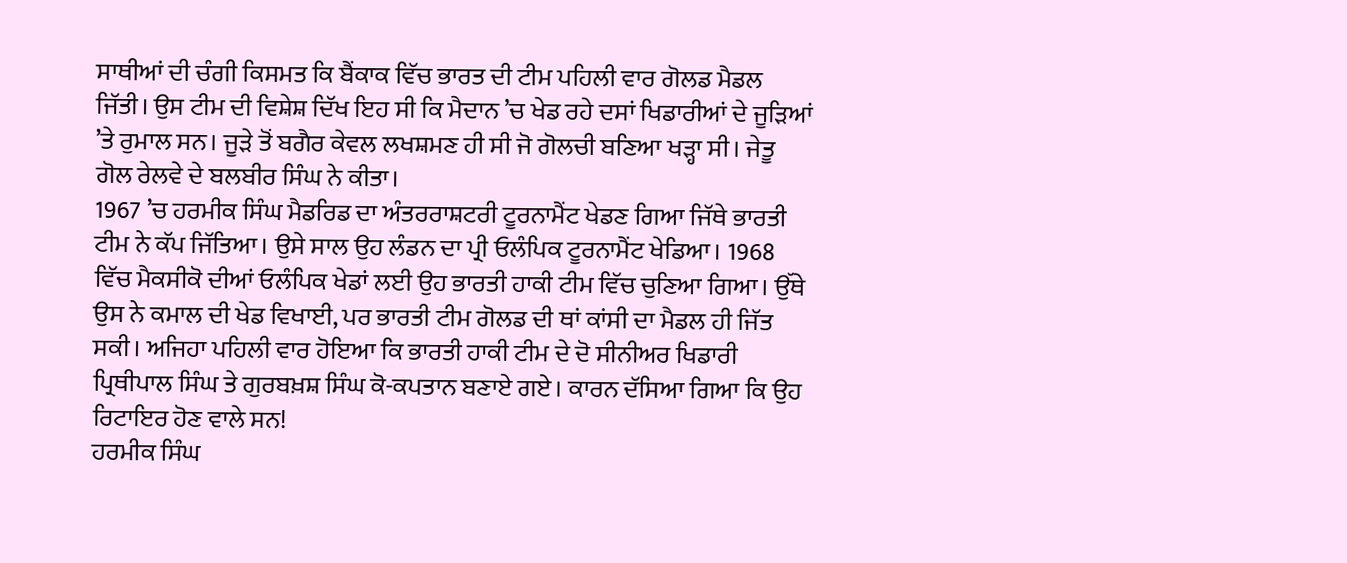ਸਾਥੀਆਂ ਦੀ ਚੰਗੀ ਕਿਸਮਤ ਕਿ ਬੈਂਕਾਕ ਵਿੱਚ ਭਾਰਤ ਦੀ ਟੀਮ ਪਹਿਲੀ ਵਾਰ ਗੋਲਡ ਮੈਡਲ ਜਿੱਤੀ। ਉਸ ਟੀਮ ਦੀ ਵਿਸ਼ੇਸ਼ ਦਿੱਖ ਇਹ ਸੀ ਕਿ ਮੈਦਾਨ ’ਚ ਖੇਡ ਰਹੇ ਦਸਾਂ ਖਿਡਾਰੀਆਂ ਦੇ ਜੂੜਿਆਂ ’ਤੇ ਰੁਮਾਲ ਸਨ। ਜੂੜੇ ਤੋਂ ਬਗੈਰ ਕੇਵਲ ਲਖਸ਼ਮਣ ਹੀ ਸੀ ਜੋ ਗੋਲਚੀ ਬਣਿਆ ਖੜ੍ਹਾ ਸੀ। ਜੇਤੂ ਗੋਲ ਰੇਲਵੇ ਦੇ ਬਲਬੀਰ ਸਿੰਘ ਨੇ ਕੀਤਾ।
1967 ’ਚ ਹਰਮੀਕ ਸਿੰਘ ਮੈਡਰਿਡ ਦਾ ਅੰਤਰਰਾਸ਼ਟਰੀ ਟੂਰਨਾਮੈਂਟ ਖੇਡਣ ਗਿਆ ਜਿੱਥੇ ਭਾਰਤੀ ਟੀਮ ਨੇ ਕੱਪ ਜਿੱਤਿਆ। ਉਸੇ ਸਾਲ ਉਹ ਲੰਡਨ ਦਾ ਪ੍ਰੀ ਓਲੰਪਿਕ ਟੂਰਨਾਮੈਂਟ ਖੇਡਿਆ। 1968 ਵਿੱਚ ਮੈਕਸੀਕੋ ਦੀਆਂ ਓਲੰਪਿਕ ਖੇਡਾਂ ਲਈ ਉਹ ਭਾਰਤੀ ਹਾਕੀ ਟੀਮ ਵਿੱਚ ਚੁਣਿਆ ਗਿਆ। ਉੱਥੇ ਉਸ ਨੇ ਕਮਾਲ ਦੀ ਖੇਡ ਵਿਖਾਈ, ਪਰ ਭਾਰਤੀ ਟੀਮ ਗੋਲਡ ਦੀ ਥਾਂ ਕਾਂਸੀ ਦਾ ਮੈਡਲ ਹੀ ਜਿੱਤ ਸਕੀ। ਅਜਿਹਾ ਪਹਿਲੀ ਵਾਰ ਹੋਇਆ ਕਿ ਭਾਰਤੀ ਹਾਕੀ ਟੀਮ ਦੇ ਦੋ ਸੀਨੀਅਰ ਖਿਡਾਰੀ ਪ੍ਰਿਥੀਪਾਲ ਸਿੰਘ ਤੇ ਗੁਰਬਖ਼ਸ਼ ਸਿੰਘ ਕੋ-ਕਪਤਾਨ ਬਣਾਏ ਗਏ। ਕਾਰਨ ਦੱਸਿਆ ਗਿਆ ਕਿ ਉਹ ਰਿਟਾਇਰ ਹੋਣ ਵਾਲੇ ਸਨ!
ਹਰਮੀਕ ਸਿੰਘ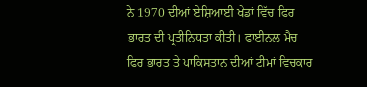ਨੇ 1970 ਦੀਆਂ ਏਸ਼ਿਆਈ ਖੇਡਾਂ ਵਿੱਚ ਫਿਰ ਭਾਰਤ ਦੀ ਪ੍ਰਤੀਨਿਧਤਾ ਕੀਤੀ। ਫਾਈਨਲ ਮੈਚ ਫਿਰ ਭਾਰਤ ਤੇ ਪਾਕਿਸਤਾਨ ਦੀਆਂ ਟੀਮਾਂ ਵਿਚਕਾਰ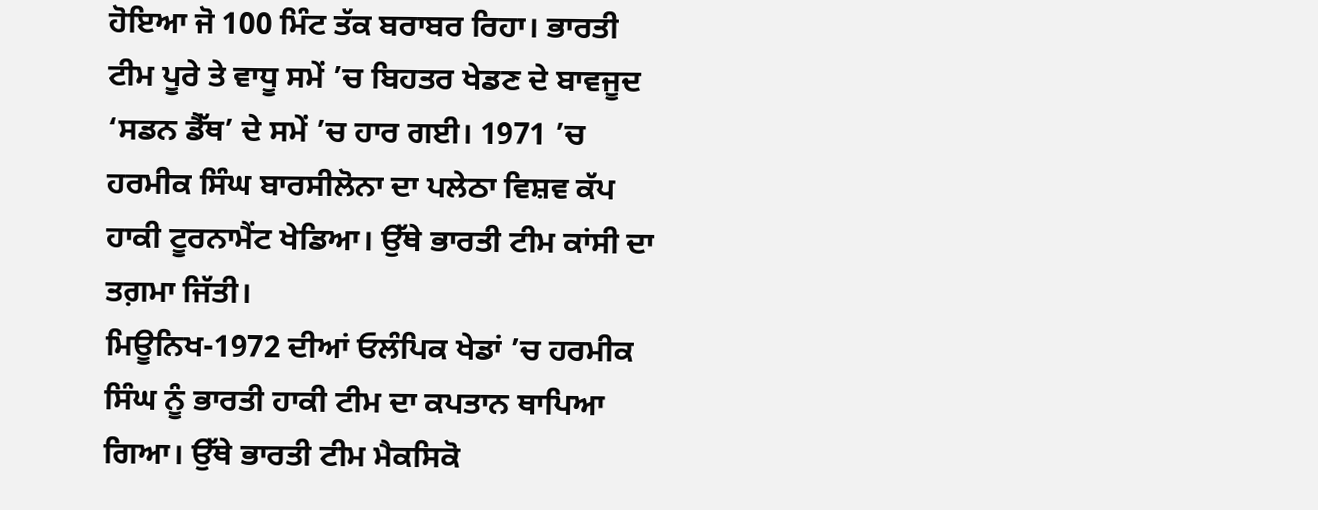ਹੋਇਆ ਜੋ 100 ਮਿੰਟ ਤੱਕ ਬਰਾਬਰ ਰਿਹਾ। ਭਾਰਤੀ ਟੀਮ ਪੂਰੇ ਤੇ ਵਾਧੂ ਸਮੇਂ ’ਚ ਬਿਹਤਰ ਖੇਡਣ ਦੇ ਬਾਵਜੂਦ ‘ਸਡਨ ਡੈੱਥ’ ਦੇ ਸਮੇਂ ’ਚ ਹਾਰ ਗਈ। 1971 ’ਚ ਹਰਮੀਕ ਸਿੰਘ ਬਾਰਸੀਲੋਨਾ ਦਾ ਪਲੇਠਾ ਵਿਸ਼ਵ ਕੱਪ ਹਾਕੀ ਟੂਰਨਾਮੈਂਟ ਖੇਡਿਆ। ਉੱਥੇ ਭਾਰਤੀ ਟੀਮ ਕਾਂਸੀ ਦਾ ਤਗ਼ਮਾ ਜਿੱਤੀ।
ਮਿਊਨਿਖ-1972 ਦੀਆਂ ਓਲੰਪਿਕ ਖੇਡਾਂ ’ਚ ਹਰਮੀਕ ਸਿੰਘ ਨੂੰ ਭਾਰਤੀ ਹਾਕੀ ਟੀਮ ਦਾ ਕਪਤਾਨ ਥਾਪਿਆ ਗਿਆ। ਉੱਥੇ ਭਾਰਤੀ ਟੀਮ ਮੈਕਸਿਕੋ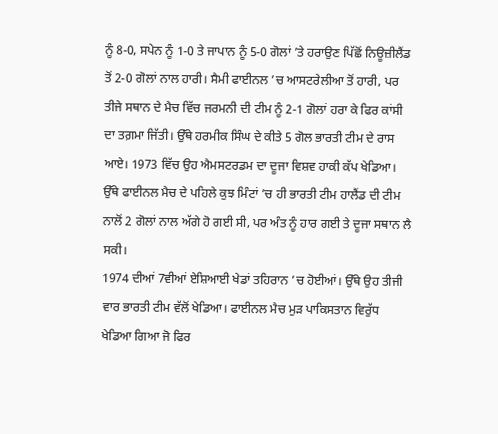ਨੂੰ 8-0, ਸਪੇਨ ਨੂੰ 1-0 ਤੇ ਜਾਪਾਨ ਨੂੰ 5-0 ਗੋਲਾਂ ’ਤੇ ਹਰਾਉਣ ਪਿੱਛੋਂ ਨਿਊਜ਼ੀਲੈਂਡ ਤੋਂ 2-0 ਗੋਲਾਂ ਨਾਲ ਹਾਰੀ। ਸੈਮੀ ਫਾਈਨਲ ’ਚ ਆਸਟਰੇਲੀਆ ਤੋਂ ਹਾਰੀ, ਪਰ ਤੀਜੇ ਸਥਾਨ ਦੇ ਮੈਚ ਵਿੱਚ ਜਰਮਨੀ ਦੀ ਟੀਮ ਨੂੰ 2-1 ਗੋਲਾਂ ਹਰਾ ਕੇ ਫਿਰ ਕਾਂਸੀ ਦਾ ਤਗ਼ਮਾ ਜਿੱਤੀ। ਉੱਥੇ ਹਰਮੀਕ ਸਿੰਘ ਦੇ ਕੀਤੇ 5 ਗੋਲ ਭਾਰਤੀ ਟੀਮ ਦੇ ਰਾਸ ਆਏ। 1973 ਵਿੱਚ ਉਹ ਐਮਸਟਰਡਮ ਦਾ ਦੂਜਾ ਵਿਸ਼ਵ ਹਾਕੀ ਕੱਪ ਖੇਡਿਆ। ਉੱਥੇ ਫਾਈਨਲ ਮੈਚ ਦੇ ਪਹਿਲੇ ਕੁਝ ਮਿੰਟਾਂ ’ਚ ਹੀ ਭਾਰਤੀ ਟੀਮ ਹਾਲੈਂਡ ਦੀ ਟੀਮ ਨਾਲੋਂ 2 ਗੋਲਾਂ ਨਾਲ ਅੱਗੇ ਹੋ ਗਈ ਸੀ, ਪਰ ਅੰਤ ਨੂੰ ਹਾਰ ਗਈ ਤੇ ਦੂਜਾ ਸਥਾਨ ਲੈ ਸਕੀ।
1974 ਦੀਆਂ 7ਵੀਆਂ ਏਸ਼ਿਆਈ ਖੇਡਾਂ ਤਹਿਰਾਨ ’ਚ ਹੋਈਆਂ। ਉੱਥੇ ਉਹ ਤੀਜੀ ਵਾਰ ਭਾਰਤੀ ਟੀਮ ਵੱਲੋਂ ਖੇਡਿਆ। ਫਾਈਨਲ ਮੈਚ ਮੁੜ ਪਾਕਿਸਤਾਨ ਵਿਰੁੱਧ ਖੇਡਿਆ ਗਿਆ ਜੋ ਫਿਰ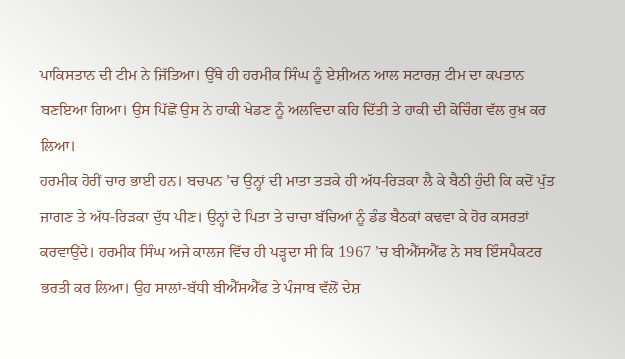ਪਾਕਿਸਤਾਨ ਦੀ ਟੀਮ ਨੇ ਜਿੱਤਿਆ। ਉੱਥੇ ਹੀ ਹਰਮੀਕ ਸਿੰਘ ਨੂੰ ਏਸ਼ੀਅਨ ਆਲ ਸਟਾਰਜ਼ ਟੀਮ ਦਾ ਕਪਤਾਨ ਬਣਇਆ ਗਿਆ। ਉਸ ਪਿੱਛੋਂ ਉਸ ਨੇ ਹਾਕੀ ਖੇਡਣ ਨੂੰ ਅਲਵਿਦਾ ਕਹਿ ਦਿੱਤੀ ਤੇ ਹਾਕੀ ਦੀ ਕੋਚਿੰਗ ਵੱਲ ਰੁਖ਼ ਕਰ ਲਿਆ।
ਹਰਮੀਕ ਹੋਰੀਂ ਚਾਰ ਭਾਈ ਹਨ। ਬਚਪਨ ’ਚ ਉਨ੍ਹਾਂ ਦੀ ਮਾਤਾ ਤੜਕੇ ਹੀ ਅੱਧ-ਰਿੜਕਾ ਲੈ ਕੇ ਬੈਠੀ ਹੁੰਦੀ ਕਿ ਕਦੋਂ ਪੁੱਤ ਜਾਗਣ ਤੇ ਅੱਧ-ਰਿੜਕਾ ਦੁੱਧ ਪੀਣ। ਉਨ੍ਹਾਂ ਦੇ ਪਿਤਾ ਤੇ ਚਾਚਾ ਬੱਚਿਆਂ ਨੂੰ ਡੰਡ ਬੈਠਕਾਂ ਕਢਵਾ ਕੇ ਹੋਰ ਕਸਰਤਾਂ ਕਰਵਾਉਂਦੇ। ਹਰਮੀਕ ਸਿੰਘ ਅਜੇ ਕਾਲਜ ਵਿੱਚ ਹੀ ਪੜ੍ਹਦਾ ਸੀ ਕਿ 1967 ’ਚ ਬੀਐੱਸਐੱਫ ਨੇ ਸਬ ਇੰਸਪੈਕਟਰ ਭਰਤੀ ਕਰ ਲਿਆ। ਉਹ ਸਾਲਾਂ-ਬੱਧੀ ਬੀਐੱਸਐੱਫ ਤੇ ਪੰਜਾਬ ਵੱਲੋਂ ਦੇਸ਼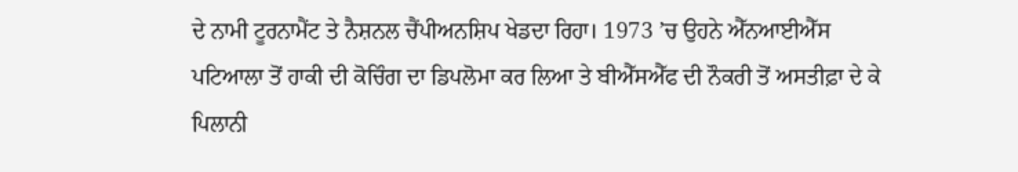ਦੇ ਨਾਮੀ ਟੂਰਨਾਮੈਂਟ ਤੇ ਨੈਸ਼ਨਲ ਚੈਂਪੀਅਨਸ਼ਿਪ ਖੇਡਦਾ ਰਿਹਾ। 1973 ’ਚ ਉਹਨੇ ਐੱਨਆਈਐੱਸ ਪਟਿਆਲਾ ਤੋਂ ਹਾਕੀ ਦੀ ਕੋਚਿੰਗ ਦਾ ਡਿਪਲੋਮਾ ਕਰ ਲਿਆ ਤੇ ਬੀਐੱਸਐੱਫ ਦੀ ਨੌਕਰੀ ਤੋਂ ਅਸਤੀਫ਼ਾ ਦੇ ਕੇ ਪਿਲਾਨੀ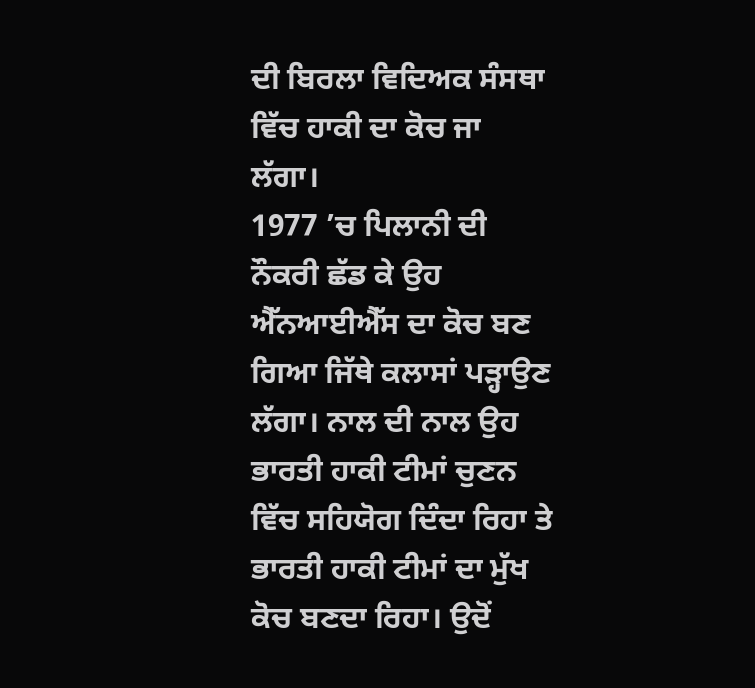ਦੀ ਬਿਰਲਾ ਵਿਦਿਅਕ ਸੰਸਥਾ ਵਿੱਚ ਹਾਕੀ ਦਾ ਕੋਚ ਜਾ ਲੱਗਾ।
1977 ’ਚ ਪਿਲਾਨੀ ਦੀ ਨੌਕਰੀ ਛੱਡ ਕੇ ਉਹ ਐੱਨਆਈਐੱਸ ਦਾ ਕੋਚ ਬਣ ਗਿਆ ਜਿੱਥੇ ਕਲਾਸਾਂ ਪੜ੍ਹਾਉਣ ਲੱਗਾ। ਨਾਲ ਦੀ ਨਾਲ ਉਹ ਭਾਰਤੀ ਹਾਕੀ ਟੀਮਾਂ ਚੁਣਨ ਵਿੱਚ ਸਹਿਯੋਗ ਦਿੰਦਾ ਰਿਹਾ ਤੇ ਭਾਰਤੀ ਹਾਕੀ ਟੀਮਾਂ ਦਾ ਮੁੱਖ ਕੋਚ ਬਣਦਾ ਰਿਹਾ। ਉਦੋਂ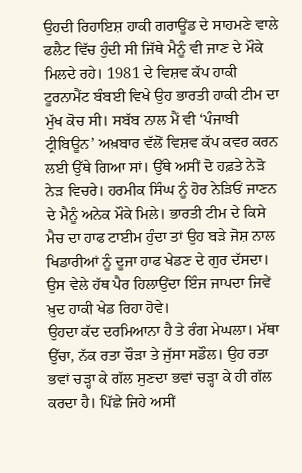ਉਹਦੀ ਰਿਹਾਇਸ਼ ਹਾਕੀ ਗਰਾਊਂਡ ਦੇ ਸਾਹਮਣੇ ਵਾਲੇ ਫਲੈਟ ਵਿੱਚ ਹੁੰਦੀ ਸੀ ਜਿੱਥੇ ਮੈਨੂੰ ਵੀ ਜਾਣ ਦੇ ਮੌਕੇ ਮਿਲਦੇ ਰਹੇ। 1981 ਦੇ ਵਿਸ਼ਵ ਕੱਪ ਹਾਕੀ ਟੂਰਨਾਮੈਂਟ ਬੰਬਈ ਵਿਖੇ ਉਹ ਭਾਰਤੀ ਹਾਕੀ ਟੀਮ ਦਾ ਮੁੱਖ ਕੋਚ ਸੀ। ਸਬੱਬ ਨਾਲ ਮੈਂ ਵੀ ‘ਪੰਜਾਬੀ ਟ੍ਰੀਬਿਊਨ’ ਅਖ਼ਬਾਰ ਵੱਲੋਂ ਵਿਸ਼ਵ ਕੱਪ ਕਵਰ ਕਰਨ ਲਈ ਉੱਥੇ ਗਿਆ ਸਾਂ। ਉੱਥੇ ਅਸੀਂ ਦੋ ਹਫ਼ਤੇ ਨੇੜੋ ਨੇੜ ਵਿਚਰੇ। ਹਰਮੀਕ ਸਿੰਘ ਨੂੰ ਹੋਰ ਨੇੜਿਓਂ ਜਾਣਨ ਦੇ ਮੈਨੂੰ ਅਨੇਕ ਮੌਕੇ ਮਿਲੇ। ਭਾਰਤੀ ਟੀਮ ਦੇ ਕਿਸੇ ਮੈਚ ਦਾ ਹਾਫ ਟਾਈਮ ਹੁੰਦਾ ਤਾਂ ਉਹ ਬੜੇ ਜੋਸ਼ ਨਾਲ ਖਿਡਾਰੀਆਂ ਨੂੰ ਦੂਜਾ ਹਾਫ ਖੇਡਣ ਦੇ ਗੁਰ ਦੱਸਦਾ। ਉਸ ਵੇਲੇ ਹੱਥ ਪੈਰ ਹਿਲਾਉਂਦਾ ਇੰਜ ਜਾਪਦਾ ਜਿਵੇਂ ਖ਼ੁਦ ਹਾਕੀ ਖੇਡ ਰਿਹਾ ਹੋਵੇ।
ਉਹਦਾ ਕੱਦ ਦਰਮਿਆਨਾ ਹੈ ਤੇ ਰੰਗ ਮੇਘਲਾ। ਮੱਥਾ ਉੱਚਾ, ਨੱਕ ਰਤਾ ਚੌੜਾ ਤੇ ਜੁੱਸਾ ਸਡੌਲ। ਉਹ ਰਤਾ ਭਵਾਂ ਚੜ੍ਹਾ ਕੇ ਗੱਲ ਸੁਣਦਾ ਭਵਾਂ ਚੜ੍ਹਾ ਕੇ ਹੀ ਗੱਲ ਕਰਦਾ ਹੈ। ਪਿੱਛੇ ਜਿਹੇ ਅਸੀਂ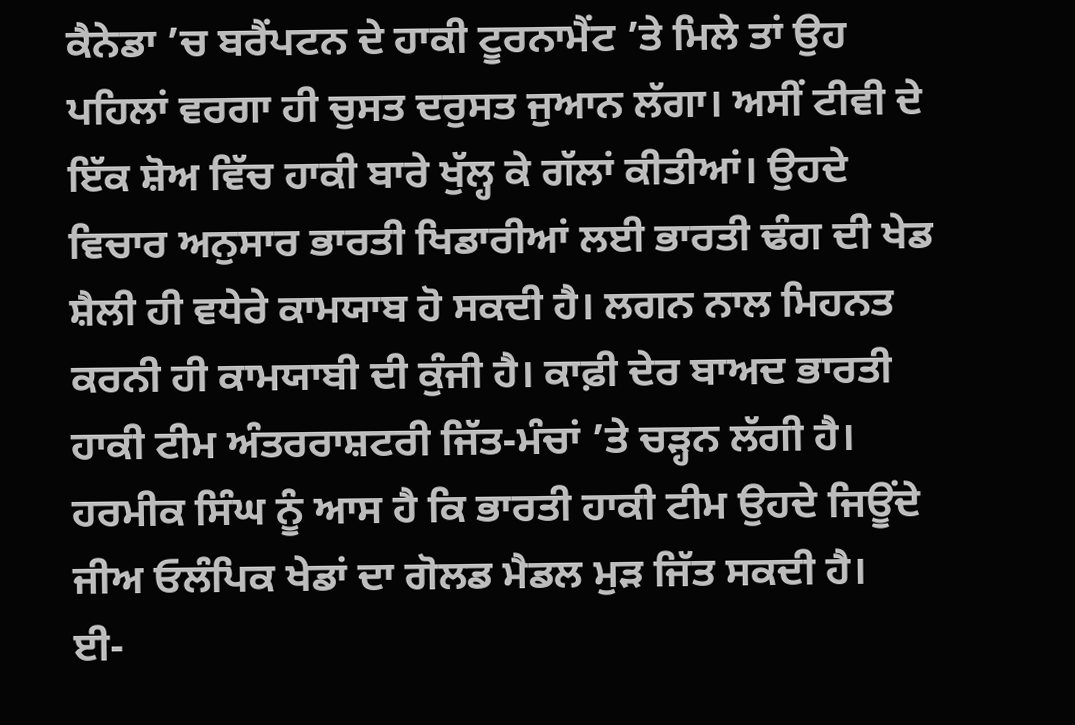ਕੈਨੇਡਾ ’ਚ ਬਰੈਂਪਟਨ ਦੇ ਹਾਕੀ ਟੂਰਨਾਮੈਂਟ ’ਤੇ ਮਿਲੇ ਤਾਂ ਉਹ ਪਹਿਲਾਂ ਵਰਗਾ ਹੀ ਚੁਸਤ ਦਰੁਸਤ ਜੁਆਨ ਲੱਗਾ। ਅਸੀਂ ਟੀਵੀ ਦੇ ਇੱਕ ਸ਼ੋਅ ਵਿੱਚ ਹਾਕੀ ਬਾਰੇ ਖੁੱਲ੍ਹ ਕੇ ਗੱਲਾਂ ਕੀਤੀਆਂ। ਉਹਦੇ ਵਿਚਾਰ ਅਨੁਸਾਰ ਭਾਰਤੀ ਖਿਡਾਰੀਆਂ ਲਈ ਭਾਰਤੀ ਢੰਗ ਦੀ ਖੇਡ ਸ਼ੈਲੀ ਹੀ ਵਧੇਰੇ ਕਾਮਯਾਬ ਹੋ ਸਕਦੀ ਹੈ। ਲਗਨ ਨਾਲ ਮਿਹਨਤ ਕਰਨੀ ਹੀ ਕਾਮਯਾਬੀ ਦੀ ਕੁੰਜੀ ਹੈ। ਕਾਫ਼ੀ ਦੇਰ ਬਾਅਦ ਭਾਰਤੀ ਹਾਕੀ ਟੀਮ ਅੰਤਰਰਾਸ਼ਟਰੀ ਜਿੱਤ-ਮੰਚਾਂ ’ਤੇ ਚੜ੍ਹਨ ਲੱਗੀ ਹੈ। ਹਰਮੀਕ ਸਿੰਘ ਨੂੰ ਆਸ ਹੈ ਕਿ ਭਾਰਤੀ ਹਾਕੀ ਟੀਮ ਉਹਦੇ ਜਿਊਂਦੇ ਜੀਅ ਓਲੰਪਿਕ ਖੇਡਾਂ ਦਾ ਗੋਲਡ ਮੈਡਲ ਮੁੜ ਜਿੱਤ ਸਕਦੀ ਹੈ।
ਈ-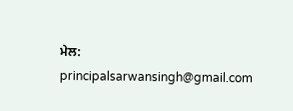ਮੇਲ: principalsarwansingh@gmail.com